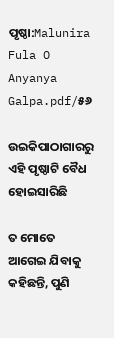ପୃଷ୍ଠା:Malunira Fula O Anyanya Galpa.pdf/୫୬

ଉଇକିପାଠାଗାର‌ରୁ
ଏହି ପୃଷ୍ଠାଟି ବୈଧ ହୋଇସାରିଛି

ତ ମୋତେ ଆଗେଇ ଯିବାକୁ କହିଛନ୍ତି, ପୁଣି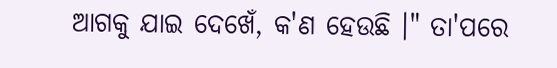ଆଗକୁ ଯାଇ ଦେଖେଁ, କ'ଣ ହେଉଛି ।" ତା'ପରେ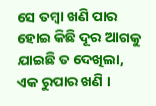ସେ ତମ୍ବା ଖଣି ପାର ହୋଇ କିଛି ଦୂର ଆଗକୁ ଯାଇଛି ତ ଦେଖିଲା, ଏକ ରୁପାର ଖଣି ।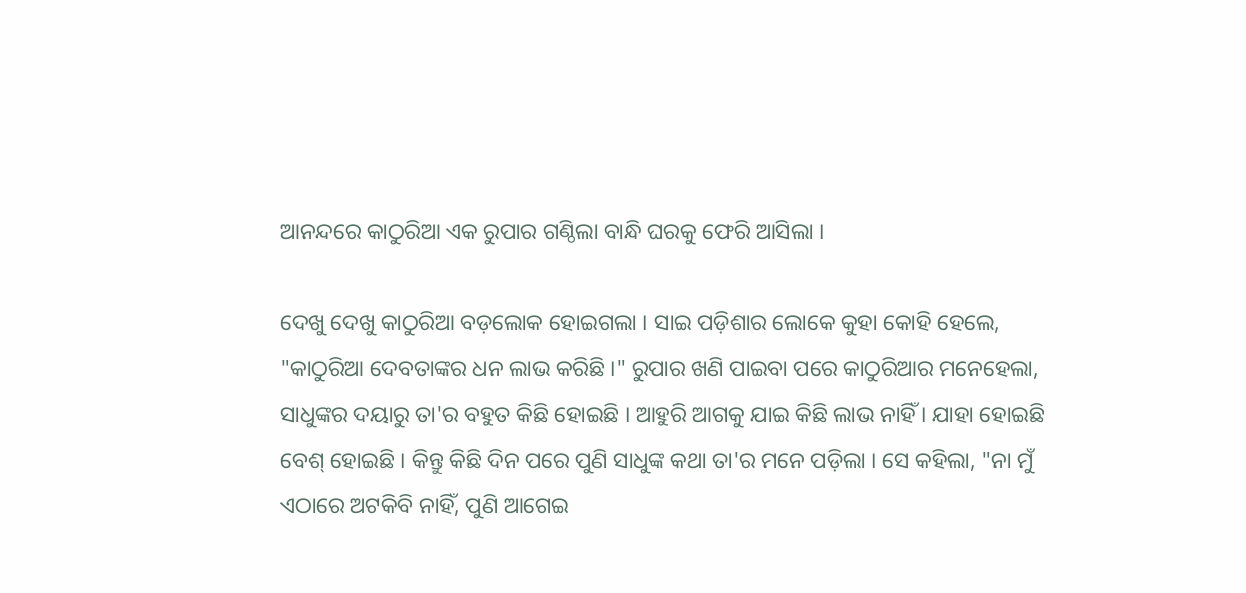ଆନନ୍ଦରେ କାଠୁରିଆ ଏକ ରୁପାର ଗଣ୍ଠିଲା ବାନ୍ଧି ଘରକୁ ଫେରି ଆସିଲା ।

ଦେଖୁ ଦେଖୁ କାଠୁରିଆ ବଡ଼ଲୋକ ହୋଇଗଲା । ସାଇ ପଡ଼ିଶାର ଲୋକେ କୁହା କୋହି ହେଲେ, "କାଠୁରିଆ ଦେବତାଙ୍କର ଧନ ଲାଭ କରିଛି ।" ରୁପାର ଖଣି ପାଇବା ପରେ କାଠୁରିଆର ମନେହେଲା, ସାଧୁଙ୍କର ଦୟାରୁ ତା'ର ବହୁତ କିଛି ହୋଇଛି । ଆହୁରି ଆଗକୁ ଯାଇ କିଛି ଲାଭ ନାହିଁ । ଯାହା ହୋଇଛି ବେଶ୍ ହୋଇଛି । କିନ୍ତୁ କିଛି ଦିନ ପରେ ପୁଣି ସାଧୁଙ୍କ କଥା ତା'ର ମନେ ପଡ଼ିଲା । ସେ କହିଲା, "ନା ମୁଁ ଏଠାରେ ଅଟକିବି ନାହିଁ, ପୁଣି ଆଗେଇ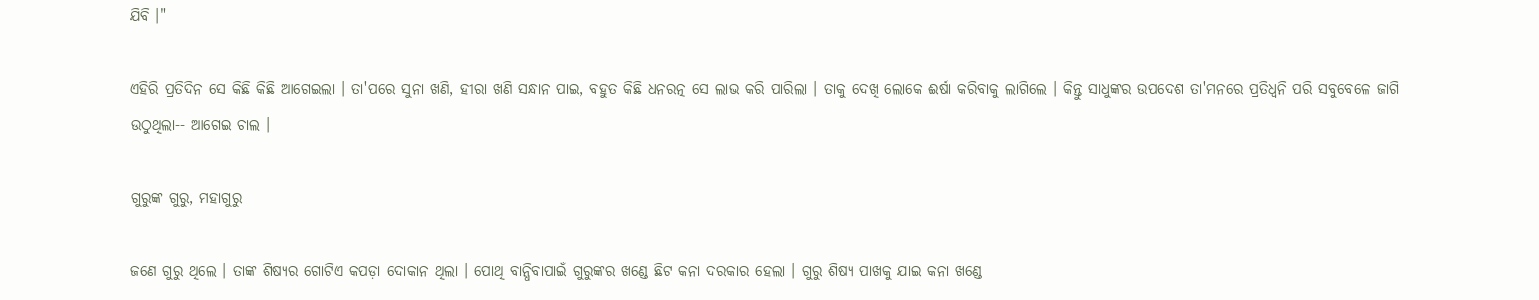ଯିବି ।"

ଏହିରି ପ୍ରତିଦିନ ସେ କିଛି କିଛି ଆଗେଇଲା । ତା'ପରେ ସୁନା ଖଣି, ହୀରା ଖଣି ସନ୍ଧାନ ପାଇ, ବହୁତ କିଛି ଧନରତ୍ନ ସେ ଲାଭ କରି ପାରିଲା । ତାକୁ ଦେଖି ଲୋକେ ଈର୍ଷା କରିବାକୁ ଲାଗିଲେ । କିନ୍ତୁ ସାଧୁଙ୍କର ଉପଦେଶ ତା'ମନରେ ପ୍ରତିଧ୍ୱନି ପରି ସବୁବେଳେ ଜାଗି ଉଠୁଥିଲା-- ଆଗେଇ ଚାଲ ।

ଗୁରୁଙ୍କ ଗୁରୁ, ମହାଗୁରୁ

ଜଣେ ଗୁରୁ ଥିଲେ । ତାଙ୍କ ଶିଷ୍ୟର ଗୋଟିଏ କପଡ଼ା ଦୋକାନ ଥିଲା । ପୋଥି ବାନ୍ଧିବାପାଇଁ ଗୁରୁଙ୍କର ଖଣ୍ଡେ ଛିଟ କନା ଦରକାର ହେଲା । ଗୁରୁ ଶିଷ୍ୟ ପାଖକୁ ଯାଇ କନା ଖଣ୍ଡେ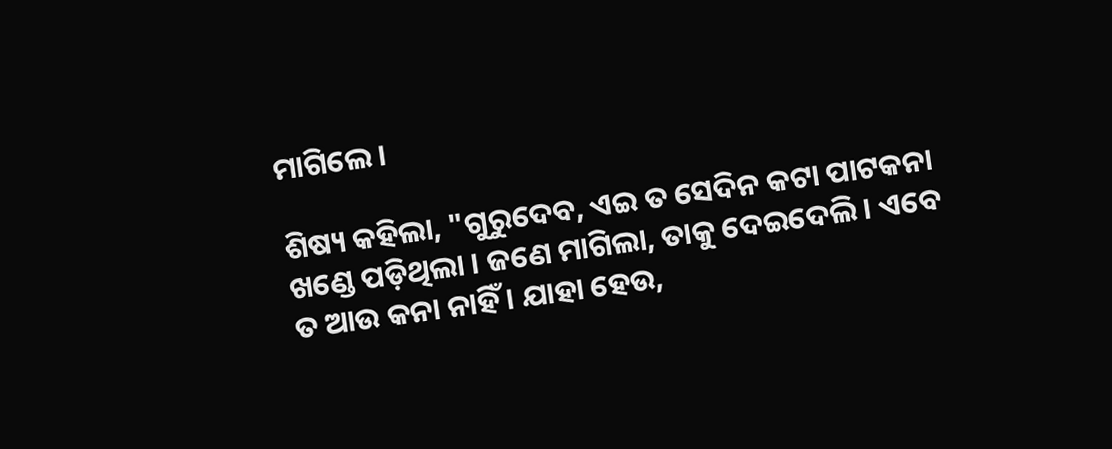ମାଗିଲେ ।

ଶିଷ୍ୟ କହିଲା, "ଗୁରୁଦେବ, ଏଇ ତ ସେଦିନ କଟା ପାଟକନା ଖଣ୍ଡେ ପଡ଼ିଥିଲା । ଜଣେ ମାଗିଲା, ତାକୁ ଦେଇଦେଲି । ଏବେ ତ ଆଉ କନା ନାହିଁ । ଯାହା ହେଉ,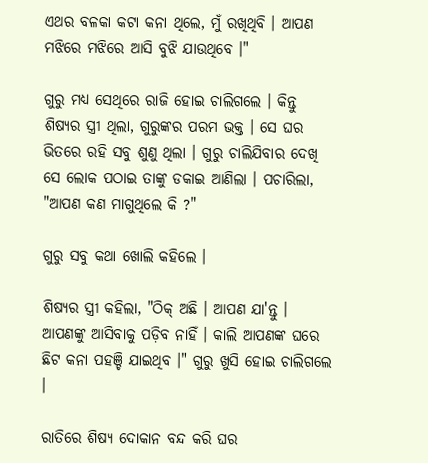ଏଥର ବଳକା କଟା କନା ଥିଲେ, ମୁଁ ରଖିଥିବି । ଆପଣ ମଝିରେ ମଝିରେ ଆସି ବୁଝି ଯାଉଥିବେ ।"

ଗୁରୁ ମଧ୍ୟ ସେଥିରେ ରାଜି ହୋଇ ଚାଲିଗଲେ । କିନ୍ତୁ ଶିଷ୍ୟର ସ୍ତ୍ରୀ ଥିଲା, ଗୁରୁଙ୍କର ପରମ ଭକ୍ତ । ସେ ଘର ଭିତରେ ରହି ସବୁ ଶୁଣୁ ଥିଲା । ଗୁରୁ ଚାଲିଯିବାର ଦେଖି ସେ ଲୋକ ପଠାଇ ତାଙ୍କୁ ଡକାଇ ଆଣିଲା । ପଚାରିଲା, "ଆପଣ କଣ ମାଗୁଥିଲେ କି ?"

ଗୁରୁ ସବୁ କଥା ଖୋଲି କହିଲେ ।

ଶିଷ୍ୟର ସ୍ତ୍ରୀ କହିଲା, "ଠିକ୍ ଅଛି । ଆପଣ ଯା'ନ୍ତୁ । ଆପଣଙ୍କୁ ଆସିବାକୁ ପଡ଼ିବ ନାହିଁ । କାଲି ଆପଣଙ୍କ ଘରେ ଛିଟ କନା ପହଞ୍ଚି ଯାଇଥିବ ।" ଗୁରୁ ଖୁସି ହୋଇ ଚାଲିଗଲେ ।

ରାତିରେ ଶିଷ୍ୟ ଦୋକାନ ବନ୍ଦ କରି ଘର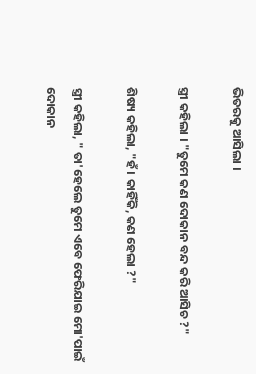ଭିତରକୁ ଆସିଲା ।

ସ୍ତ୍ରୀ କହିଲା । "ତୁମେ କଣ ଦୋକାନ ବନ୍ଦ କରି ଆସିଚ ?"

ଶିଷ୍ୟ କହିଲା, "ହଁ । କାହିଁକି, କଣ ହେଲା ?"

ସ୍ତ୍ରୀ କହିଲା, " ତା'ହେଲେ ତୁମେ ଏବେ ଫେରିଯାଇ ମୋ'ପାଇଁ ଦୋକାନ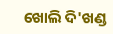ଖୋଲି ଦି'ଖଣ୍ଡ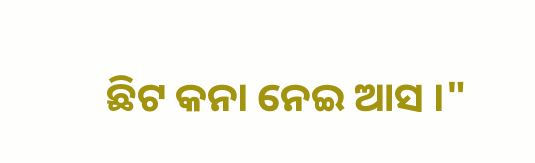ଛିଟ କନା ନେଇ ଆସ ।"